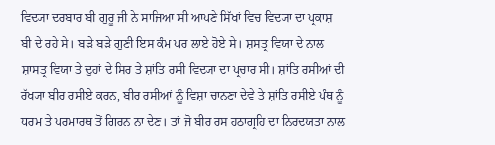ਵਿਦ੍ਯਾ ਦਰਬਾਰ ਬੀ ਗੁਰੂ ਜੀ ਨੇ ਸਾਜਿਆ ਸੀ ਆਪਣੇ ਸਿੱਖਾਂ ਵਿਚ ਵਿਦ੍ਯਾ ਦਾ ਪ੍ਰਕਾਸ਼ ਬੀ ਦੇ ਰਹੇ ਸੇ। ਬੜੇ ਬੜੇ ਗੁਣੀ ਇਸ ਕੰਮ ਪਰ ਲਾਏ ਹੋਏ ਸੇ। ਸ਼ਸਤ੍ਰ ਵਿਯਾ ਦੇ ਨਾਲ ਸ਼ਾਸਤ੍ਰ ਵਿਯਾ ਤੇ ਦੁਹਾਂ ਦੇ ਸਿਰ ਤੇ ਸ਼ਾਂਤਿ ਰਸੀ ਵਿਦ੍ਯਾ ਦਾ ਪ੍ਰਚਾਰ ਸੀ। ਸ਼ਾਂਤਿ ਰਸੀਆਂ ਦੀ ਰੱਖ੍ਯਾ ਬੀਰ ਰਸੀਏ ਕਰਨ, ਬੀਰ ਰਸੀਆਂ ਨੂੰ ਵਿਸ਼ਾ ਚਾਨਣਾ ਦੇਵੇ ਤੇ ਸ਼ਾਂਤਿ ਰਸੀਏ ਪੰਥ ਨੂੰ ਧਰਮ ਤੇ ਪਰਮਾਰਥ ਤੋਂ ਗਿਰਨ ਨਾ ਦੇਣ। ਤਾਂ ਜੋ ਬੀਰ ਰਸ ਹਠਾਗ੍ਰਹਿ ਦਾ ਨਿਰਦਯਤਾ ਨਾਲ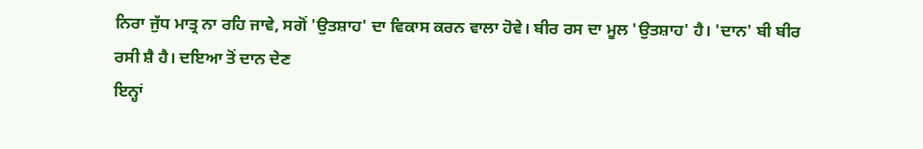ਨਿਰਾ ਜੁੱਧ ਮਾਤ੍ਰ ਨਾ ਰਹਿ ਜਾਵੇ, ਸਗੋਂ 'ਉਤਸ਼ਾਹ' ਦਾ ਵਿਕਾਸ ਕਰਨ ਵਾਲਾ ਹੋਵੇ। ਬੀਰ ਰਸ ਦਾ ਮੂਲ 'ਉਤਸ਼ਾਹ' ਹੈ। 'ਦਾਨ' ਬੀ ਬੀਰ ਰਸੀ ਸ਼ੈ ਹੈ। ਦਇਆ ਤੋਂ ਦਾਨ ਦੇਣ
ਇਨ੍ਹਾਂ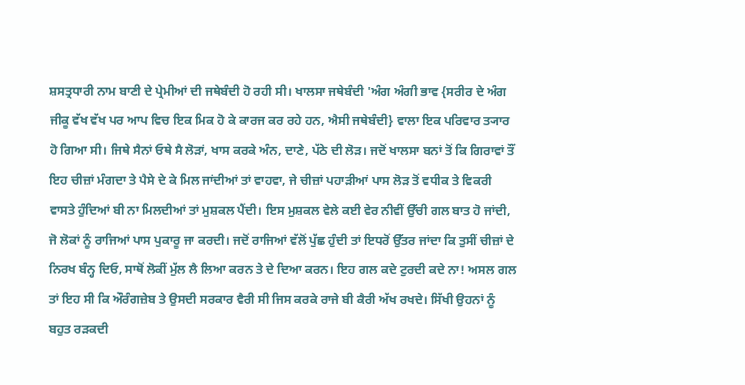ਸ਼ਸਤ੍ਰਧਾਰੀ ਨਾਮ ਬਾਣੀ ਦੇ ਪ੍ਰੇਮੀਆਂ ਦੀ ਜਥੇਬੰਦੀ ਹੋ ਰਹੀ ਸੀ। ਖਾਲਸਾ ਜਥੇਬੰਦੀ 'ਅੰਗ ਅੰਗੀ ਭਾਵ {ਸਰੀਰ ਦੇ ਅੰਗ ਜੀਕੂ ਵੱਖ ਵੱਖ ਪਰ ਆਪ ਵਿਚ ਇਕ ਮਿਕ ਹੋ ਕੇ ਕਾਰਜ ਕਰ ਰਹੇ ਹਨ, ਐਸੀ ਜਥੇਬੰਦੀ} ਵਾਲਾ ਇਕ ਪਰਿਵਾਰ ਤ੍ਯਾਰ ਹੋ ਗਿਆ ਸੀ। ਜਿਥੇ ਸੈਨਾਂ ਓਥੇ ਸੈ ਲੋੜਾਂ, ਖਾਸ ਕਰਕੇ ਅੰਨ, ਦਾਣੇ, ਪੱਠੇ ਦੀ ਲੋੜ। ਜਦੋਂ ਖਾਲਸਾ ਬਨਾਂ ਤੋਂ ਕਿ ਗਿਰਾਵਾਂ ਤੌਂ ਇਹ ਚੀਜ਼ਾਂ ਮੰਗਦਾ ਤੇ ਪੈਸੇ ਦੇ ਕੇ ਮਿਲ ਜਾਂਦੀਆਂ ਤਾਂ ਵਾਹਵਾ, ਜੇ ਚੀਜ਼ਾਂ ਪਹਾੜੀਆਂ ਪਾਸ ਲੋੜ ਤੋਂ ਵਧੀਕ ਤੇ ਵਿਕਰੀ ਵਾਸਤੇ ਹੁੰਦਿਆਂ ਬੀ ਨਾ ਮਿਲਦੀਆਂ ਤਾਂ ਮੁਸ਼ਕਲ ਪੈਂਦੀ। ਇਸ ਮੁਸ਼ਕਲ ਵੇਲੇ ਕਈ ਵੇਰ ਨੀਵੀਂ ਉੱਚੀ ਗਲ ਬਾਤ ਹੋ ਜਾਂਦੀ, ਜੋ ਲੋਕਾਂ ਨੂੰ ਰਾਜਿਆਂ ਪਾਸ ਪੁਕਾਰੂ ਜਾ ਕਰਦੀ। ਜਦੋਂ ਰਾਜਿਆਂ ਵੱਲੋਂ ਪੁੱਛ ਹੁੰਦੀ ਤਾਂ ਇਧਰੋਂ ਉੱਤਰ ਜਾਂਦਾ ਕਿ ਤੁਸੀਂ ਚੀਜ਼ਾਂ ਦੇ ਨਿਰਖ ਬੰਨ੍ਹ ਦਿਓ, ਸਾਥੋਂ ਲੋਕੀਂ ਮੁੱਲ ਲੈ ਲਿਆ ਕਰਨ ਤੇ ਦੇ ਦਿਆ ਕਰਨ। ਇਹ ਗਲ ਕਦੇ ਟੁਰਦੀ ਕਦੇ ਨਾ! ਅਸਲ ਗਲ ਤਾਂ ਇਹ ਸੀ ਕਿ ਔਰੰਗਜ਼ੇਬ ਤੇ ਉਸਦੀ ਸਰਕਾਰ ਵੈਰੀ ਸੀ ਜਿਸ ਕਰਕੇ ਰਾਜੇ ਬੀ ਕੈਰੀ ਅੱਖ ਰਖਦੇ। ਸਿੱਖੀ ਉਹਨਾਂ ਨੂੰ ਬਹੁਤ ਰੜਕਦੀ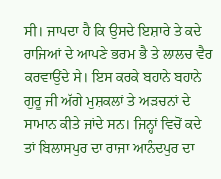ਸੀ। ਜਾਪਦਾ ਹੈ ਕਿ ਉਸਦੇ ਇਸ਼ਾਰੇ ਤੇ ਕਦੇ ਰਾਜਿਆਂ ਦੇ ਆਪਣੇ ਭਰਮ ਭੈ ਤੇ ਲਾਲਚ ਵੈਰ ਕਰਵਾਉਂਦੇ ਸੇ। ਇਸ ਕਰਕੇ ਬਹਾਨੇ ਬਹਾਨੇ ਗੁਰੂ ਜੀ ਅੱਗੇ ਮੁਸ਼ਕਲਾਂ ਤੇ ਅੜਚਨਾਂ ਦੇ ਸਾਮਾਨ ਕੀਤੇ ਜਾਂਦੇ ਸਨ। ਜਿਨ੍ਹਾਂ ਵਿਚੋਂ ਕਦੇ ਤਾਂ ਬਿਲਾਸਪੁਰ ਦਾ ਰਾਜਾ ਆਨੰਦਪੁਰ ਦਾ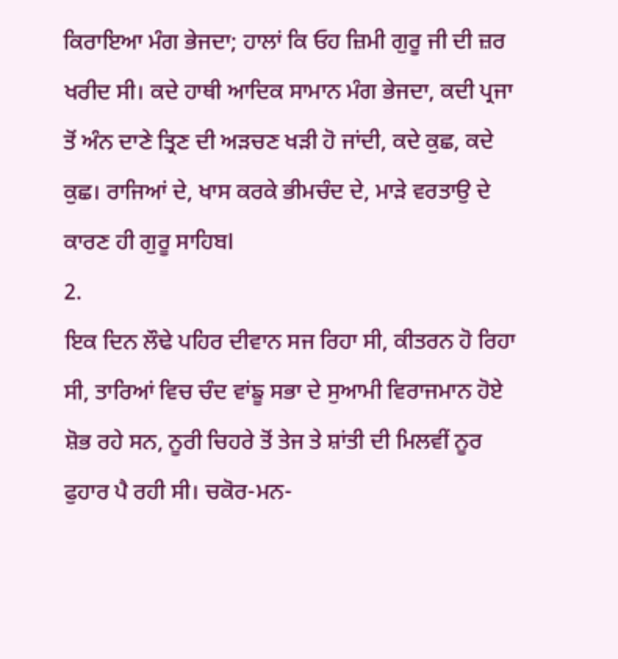ਕਿਰਾਇਆ ਮੰਗ ਭੇਜਦਾ; ਹਾਲਾਂ ਕਿ ਓਹ ਜ਼ਿਮੀ ਗੁਰੂ ਜੀ ਦੀ ਜ਼ਰ ਖਰੀਦ ਸੀ। ਕਦੇ ਹਾਥੀ ਆਦਿਕ ਸਾਮਾਨ ਮੰਗ ਭੇਜਦਾ, ਕਦੀ ਪ੍ਰਜਾ ਤੋਂ ਅੰਨ ਦਾਣੇ ਤ੍ਰਿਣ ਦੀ ਅੜਚਣ ਖੜੀ ਹੋ ਜਾਂਦੀ, ਕਦੇ ਕੁਛ, ਕਦੇ ਕੁਛ। ਰਾਜਿਆਂ ਦੇ, ਖਾਸ ਕਰਕੇ ਭੀਮਚੰਦ ਦੇ, ਮਾੜੇ ਵਰਤਾਉ ਦੇ ਕਾਰਣ ਹੀ ਗੁਰੂ ਸਾਹਿਬl
2.
ਇਕ ਦਿਨ ਲੌਢੇ ਪਹਿਰ ਦੀਵਾਨ ਸਜ ਰਿਹਾ ਸੀ, ਕੀਤਰਨ ਹੋ ਰਿਹਾ ਸੀ, ਤਾਰਿਆਂ ਵਿਚ ਚੰਦ ਵਾਂਙੂ ਸਭਾ ਦੇ ਸੁਆਮੀ ਵਿਰਾਜਮਾਨ ਹੋਏ ਸ਼ੋਭ ਰਹੇ ਸਨ, ਨੂਰੀ ਚਿਹਰੇ ਤੋਂ ਤੇਜ ਤੇ ਸ਼ਾਂਤੀ ਦੀ ਮਿਲਵੀਂ ਨੂਰ ਫੁਹਾਰ ਪੈ ਰਹੀ ਸੀ। ਚਕੋਰ-ਮਨ-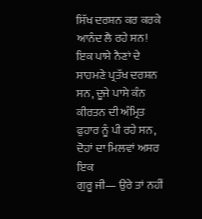ਸਿੱਖ ਦਰਸ਼ਨ ਕਰ ਕਰਕੇ ਆਨੰਦ ਲੈ ਰਹੇ ਸਨ! ਇਕ ਪਾਸੇ ਨੈਣਾਂ ਦੇ ਸਾਹਮਣੇ ਪ੍ਰਤੱਖ ਦਰਸ਼ਨ ਸਨ, ਦੂਜੇ ਪਾਸੇ ਕੰਨ ਕੀਰਤਨ ਦੀ ਅੰਮ੍ਰਿਤ ਫੁਹਾਰ ਨੂੰ ਪੀ ਰਹੇ ਸਨ, ਦੋਹਾਂ ਦਾ ਮਿਲਵਾਂ ਅਸਰ ਇਕ
ਗੁਰੂ ਜੀ— ਉਰੇ ਤਾਂ ਨਹੀਂ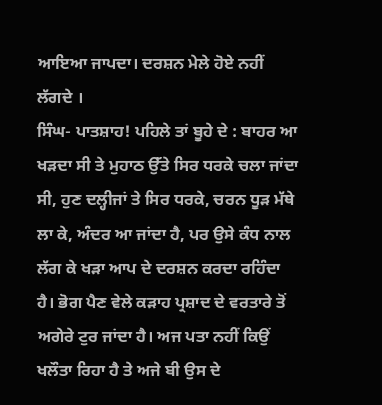ਆਇਆ ਜਾਪਦਾ। ਦਰਸ਼ਨ ਮੇਲੇ ਹੋਏ ਨਹੀਂ ਲੱਗਦੇ ।
ਸਿੰਘ- ਪਾਤਸ਼ਾਹ! ਪਹਿਲੇ ਤਾਂ ਬੂਹੇ ਦੇ : ਬਾਹਰ ਆ ਖੜਦਾ ਸੀ ਤੇ ਮੁਹਾਠ ਉੱਤੇ ਸਿਰ ਧਰਕੇ ਚਲਾ ਜਾਂਦਾ ਸੀ, ਹੁਣ ਦਲ੍ਹੀਜਾਂ ਤੇ ਸਿਰ ਧਰਕੇ, ਚਰਨ ਧੂੜ ਮੱਥੇ ਲਾ ਕੇ, ਅੰਦਰ ਆ ਜਾਂਦਾ ਹੈ, ਪਰ ਉਸੇ ਕੰਧ ਨਾਲ ਲੱਗ ਕੇ ਖੜਾ ਆਪ ਦੇ ਦਰਸ਼ਨ ਕਰਦਾ ਰਹਿੰਦਾ ਹੈ। ਭੋਗ ਪੈਣ ਵੇਲੇ ਕੜਾਹ ਪ੍ਰਸ਼ਾਦ ਦੇ ਵਰਤਾਰੇ ਤੋਂ ਅਗੇਰੇ ਟੁਰ ਜਾਂਦਾ ਹੈ। ਅਜ ਪਤਾ ਨਹੀਂ ਕਿਉਂ ਖਲੌਤਾ ਰਿਹਾ ਹੈ ਤੇ ਅਜੇ ਬੀ ਉਸ ਦੇ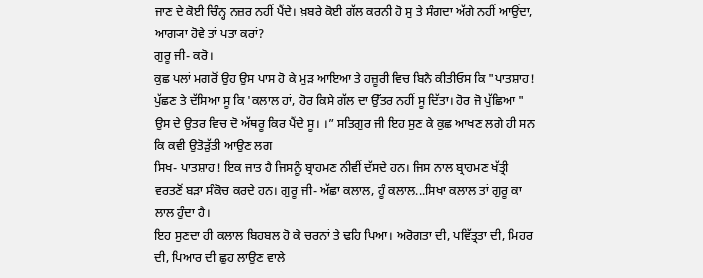ਜਾਣ ਦੇ ਕੋਈ ਚਿੰਨ੍ਹ ਨਜ਼ਰ ਨਹੀਂ ਪੈਂਦੇ। ਖ਼ਬਰੇ ਕੋਈ ਗੱਲ ਕਰਨੀ ਹੋ ਸੁ ਤੇ ਸੰਗਦਾ ਅੱਗੇ ਨਹੀਂ ਆਉਂਦਾ, ਆਗ੍ਯਾ ਹੋਵੇ ਤਾਂ ਪਤਾ ਕਰਾਂ?
ਗੁਰੂ ਜੀ- ਕਰੋ।
ਕੁਛ ਪਲਾਂ ਮਗਰੋਂ ਉਹ ਉਸ ਪਾਸ ਹੋ ਕੇ ਮੁੜ ਆਇਆ ਤੇ ਹਜ਼ੂਰੀ ਵਿਚ ਬਿਨੈ ਕੀਤੀਓਸ ਕਿ "ਪਾਤਸ਼ਾਹ! ਪੁੱਛਣ ਤੇ ਦੱਸਿਆ ਸੂ ਕਿ 'ਕਲਾਲ ਹਾਂ, ਹੋਰ ਕਿਸੇ ਗੱਲ ਦਾ ਉੱਤਰ ਨਹੀਂ ਸੂ ਦਿੱਤਾ। ਹੋਰ ਜੋ ਪੁੱਛਿਆ " ਉਸ ਦੇ ਉਤਰ ਵਿਚ ਦੋ ਅੱਥਰੂ ਕਿਰ ਪੈਂਦੇ ਸੂ। ।” ਸਤਿਗੁਰ ਜੀ ਇਹ ਸੁਣ ਕੇ ਕੁਛ ਆਖਣ ਲਗੇ ਹੀ ਸਨ ਕਿ ਕਵੀ ਉਤੋੜੁੱਤੀ ਆਉਣ ਲਗ
ਸਿਖ- ਪਾਤਸ਼ਾਹ! ਇਕ ਜਾਤ ਹੈ ਜਿਸਨੂੰ ਬ੍ਰਾਹਮਣ ਨੀਵੀਂ ਦੱਸਦੇ ਹਨ। ਜਿਸ ਨਾਲ ਬ੍ਰਾਹਮਣ ਖੱਤ੍ਰੀ ਵਰਤਣੋਂ ਬੜਾ ਸੰਕੋਚ ਕਰਦੇ ਹਨ। ਗੁਰੂ ਜੀ- ਅੱਛਾ ਕਲਾਲ, ਹੂੰ ਕਲਾਲ...ਸਿਖਾ ਕਲਾਲ ਤਾਂ ਗੁਰੂ ਕਾ ਲਾਲ ਹੁੰਦਾ ਹੈ।
ਇਹ ਸੁਣਦਾ ਹੀ ਕਲਾਲ ਬਿਹਬਲ ਹੋ ਕੇ ਚਰਨਾਂ ਤੇ ਢਹਿ ਪਿਆ। ਅਰੋਗਤਾ ਦੀ, ਪਵਿੱਤ੍ਰਤਾ ਦੀ, ਮਿਹਰ ਦੀ, ਪਿਆਰ ਦੀ ਛੁਹ ਲਾਉਣ ਵਾਲੇ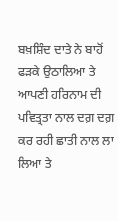ਬਖ਼ਸ਼ਿੰਦ ਦਾਤੇ ਨੇ ਬਾਹੋਂ ਫੜਕੇ ਉਠਾਲਿਆ ਤੇ ਆਪਣੀ ਹਰਿਨਾਮ ਦੀ ਪਵਿਤ੍ਰਤਾ ਨਾਲ ਦਗ਼ ਦਗ਼ ਕਰ ਰਹੀ ਛਾਤੀ ਨਾਲ ਲਾ ਲਿਆ ਤੇ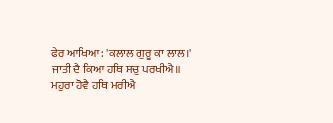ਫੇਰ ਆਖਿਆ: 'ਕਲਾਲ ਗੁਰੂ ਕਾ ਲਾਲ।'
ਜਾਤੀ ਦੈ ਕਿਆ ਹਥਿ ਸਚੁ ਪਰਖੀਐ॥
ਮਹੁਰਾ ਹੋਵੈ ਹਥਿ ਮਰੀਐ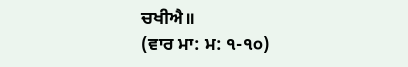ਚਖੀਐ॥
(ਵਾਰ ਮਾ: ਮ: ੧-੧੦)